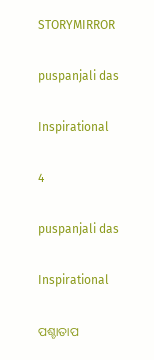STORYMIRROR

puspanjali das

Inspirational

4

puspanjali das

Inspirational

ପଶ୍ଚାତାପ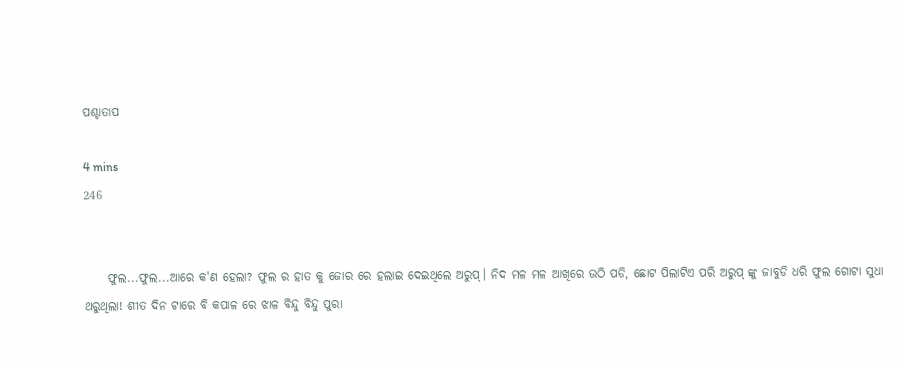ପଶ୍ଚାତାପ

4 mins
246


     ଫୁଲ...ଫୁଲ...ଆରେ କ'ଣ ହେଲା? ଫୁଲ ର ହାତ କୁ ଜୋର ରେ ହଲାଇ ଦେଇଥିଲେ ଅରୁପ୍। ନିଦ ମଳ ମଳ ଆଖିରେ ଉଠି ପଡି, ଛୋଟ ପିଲାଟିଏ ପରି ଅରୁପ୍ ଙ୍କୁ ଜାବୁଡି ଧରି ଫୁଲ ଗୋଟା ସୁଧା ଥରୁଥିଲା! ଶୀତ ଦିନ ଟାରେ ବି କପାଳ ରେ ଝାଳ ବିନ୍ଦୁ ବିନ୍ଦୁ ପୁରା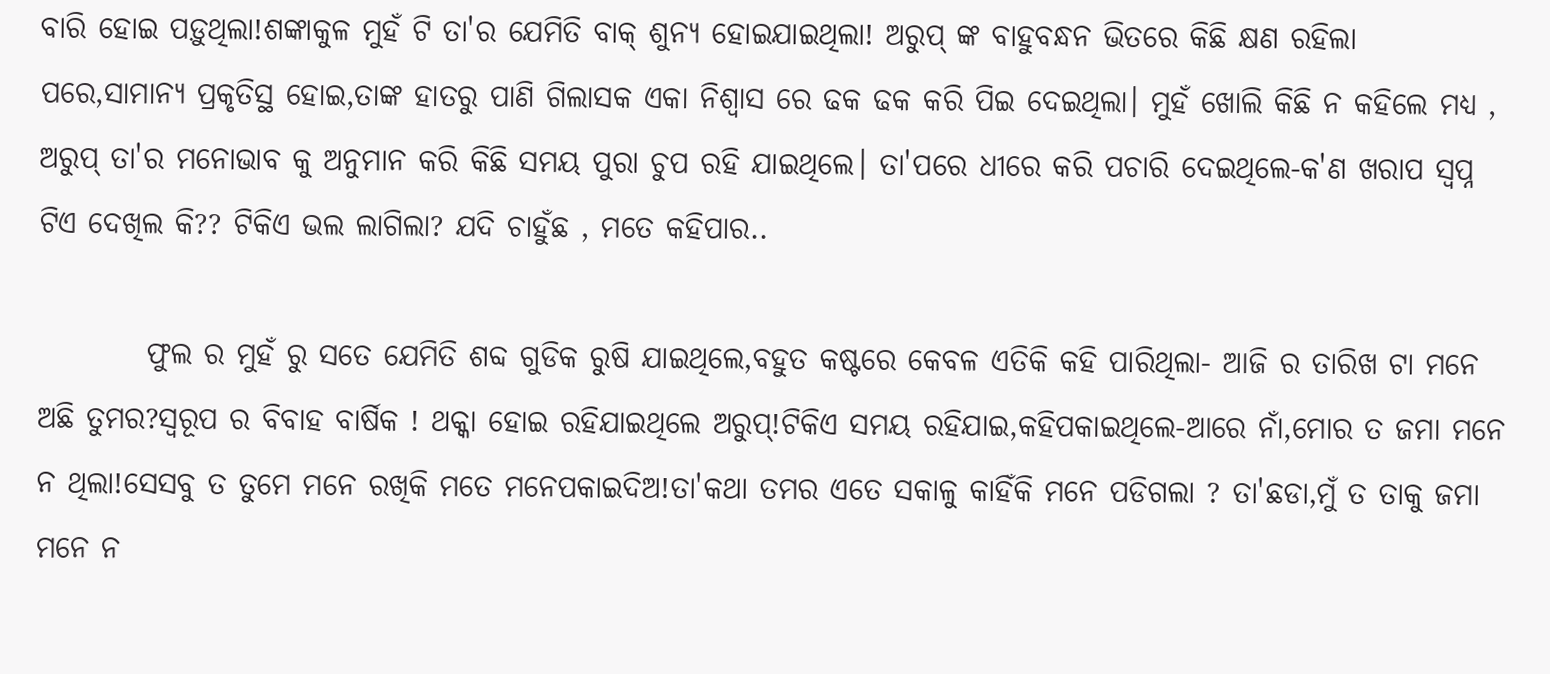ବାରି ହୋଇ ପଡ଼ୁଥିଲା!ଶଙ୍କାକୁଳ ମୁହଁ ଟି ତା'ର ଯେମିତି ବାକ୍ ଶୁନ୍ୟ ହୋଇଯାଇଥିଲା! ଅରୁପ୍ ଙ୍କ ବାହୁବନ୍ଧନ ଭିତରେ କିଛି କ୍ଷଣ ରହିଲା ପରେ,ସାମାନ୍ୟ ପ୍ରକୃତିସ୍ଥ ହୋଇ,ତାଙ୍କ ହାତରୁ ପାଣି ଗିଲାସକ ଏକା ନିଶ୍ୱାସ ରେ ଢକ ଢକ କରି ପିଇ ଦେଇଥିଲା। ମୁହଁ ଖୋଲି କିଛି ନ କହିଲେ ମଧ୍ୟ , ଅରୁପ୍ ତା'ର ମନୋଭାବ କୁ ଅନୁମାନ କରି କିଛି ସମୟ ପୁରା ଚୁପ ରହି ଯାଇଥିଲେ। ତା'ପରେ ଧୀରେ କରି ପଚାରି ଦେଇଥିଲେ-କ'ଣ ଖରାପ ସ୍ୱପ୍ନ ଟିଏ ଦେଖିଲ କି?? ଟିକିଏ ଭଲ ଲାଗିଲା? ଯଦି ଚାହୁଁଛ , ମତେ କହିପାର..

         ଫୁଲ ର ମୁହଁ ରୁ ସତେ ଯେମିତି ଶବ୍ଦ ଗୁଡିକ ରୁଷି ଯାଇଥିଲେ,ବହୁତ କଷ୍ଟରେ କେବଳ ଏତିକି କହି ପାରିଥିଲା- ଆଜି ର ତାରିଖ ଟା ମନେ ଅଛି ତୁମର?ସ୍ୱରୂପ ର ବିବାହ ବାର୍ଷିକ ! ଥକ୍କା ହୋଇ ରହିଯାଇଥିଲେ ଅରୁପ୍!ଟିକିଏ ସମୟ ରହିଯାଇ,କହିପକାଇଥିଲେ-ଆରେ ନାଁ,ମୋର ତ ଜମା ମନେ ନ ଥିଲା!ସେସବୁ ତ ତୁମେ ମନେ ରଖିକି ମତେ ମନେପକାଇଦିଅ!ତା'କଥା ତମର ଏତେ ସକାଳୁ କାହିଁକି ମନେ ପଡିଗଲା ? ତା'ଛଡା,ମୁଁ ତ ତାକୁ ଜମା ମନେ ନ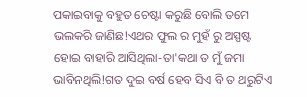ପକାଇବାକୁ ବହୁତ ଚେଷ୍ଟା କରୁଛି ବୋଲି ତମେ ଭଲକରି ଜାଣିଛ!ଏଥର ଫୁଲ ର ମୁହଁ ରୁ ଅସ୍ପଷ୍ଟ ହୋଇ ବାହାରି ଆସିଥିଲା-ତା'କଥା ତ ମୁଁ ଜମା ଭାବିନଥିଲି!ଗତ ଦୁଇ ବର୍ଷ ହେବ ସିଏ ବି ତ ଥରୁଟିଏ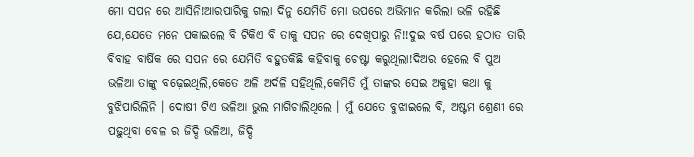ମୋ ସପନ ରେ ଆସିନି!ଆରପାରିକୁ ଗଲା ଦିନୁ ଯେମିତି ମୋ ଉପରେ ଅଭିମାନ କରିଲା ଭଳି ରହିଛି ଯେ,ଯେତେ ମନେ ପକାଇଲେ ବି ଟିକିଏ ବି ତାକୁ ସପନ ରେ ଦେଖିପାରୁ ନି!!ଦୁଇ ବର୍ଷ ପରେ ହଠାତ ତାରି ବିବାହ ବାର୍ଷିକ ରେ ସପନ ରେ ଯେମିତି ବହୁତକିଛି କହିବାକୁ ଚେଷ୍ଟା କରୁଥିଲା!ଦିଅର ହେଲେ ବି ପୁଅ ଭଳିଆ ତାଙ୍କୁ ବଢ଼େଇଥିଲି,କେତେ ଅଳି ଅର୍ଦଳି ସହିଥିଲି,କେମିତି ମୁଁ ତାଙ୍କର ସେଇ ଅକୁହା କଥା କୁ ବୁଝିପାରିଲିନି । ଦୋଷୀ ଟିଏ ଭଳିଆ ଭୁଲ ମାଗିଚାଲିଥିଲେ । ମୁଁ ଯେତେ ବୁଝାଇଲେ ବି, ଅଷ୍ଟମ ଶ୍ରେଣୀ ରେ ପଢ଼ୁଥିବା ବେଳ ର ଜିଦ୍ଦି ଭଳିଆ, ଜିଦ୍ଦି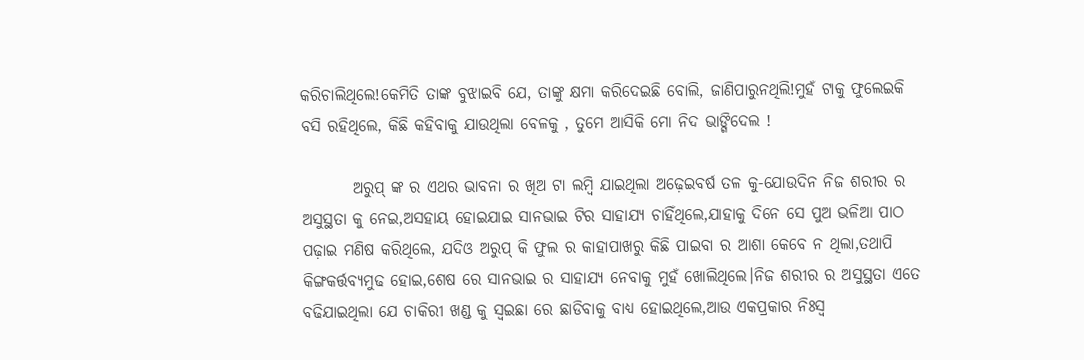କରିଚାଲିଥିଲେ!କେମିତି ତାଙ୍କ ବୁଝାଇବି ଯେ, ତାଙ୍କୁ କ୍ଷମା କରିଦେଇଛି ବୋଲି, ଜାଣିପାରୁନଥିଲି!ମୁହଁ ଟାକୁ ଫୁଲେଇକି ବସି ରହିଥିଲେ, କିଛି କହିବାକୁ ଯାଉଥିଲା ବେଳକୁ , ତୁମେ ଆସିକି ମୋ ନିଦ ଭାଙ୍ଗିଦେଲ !

        ଅରୁପ୍ ଙ୍କ ର ଏଥର ଭାବନା ର ଖିଅ ଟା ଲମ୍ବି ଯାଇଥିଲା ଅଢ଼େଇବର୍ଷ ତଳ କୁ-ଯୋଉଦିନ ନିଜ ଶରୀର ର ଅସୁସ୍ଥତା କୁ ନେଇ,ଅସହାୟ ହୋଇଯାଇ ସାନଭାଇ ଟିର ସାହାଯ୍ୟ ଚାହିଁଥିଲେ,ଯାହାକୁ ଦିନେ ସେ ପୁଅ ଭଳିଆ ପାଠ ପଢ଼ାଇ ମଣିଷ କରିଥିଲେ, ଯଦିଓ ଅରୁପ୍ କି ଫୁଲ ର କାହାପାଖରୁ କିଛି ପାଇବା ର ଆଶା କେବେ ନ ଥିଲା,ତଥାପି କିଙ୍ଗକର୍ତ୍ତବ୍ୟମୁଢ ହୋଇ,ଶେଷ ରେ ସାନଭାଇ ର ସାହାଯ୍ୟ ନେବାକୁ ମୁହଁ ଖୋଲିଥିଲେ।ନିଜ ଶରୀର ର ଅସୁସ୍ଥତା ଏତେ ବଢିଯାଇଥିଲା ଯେ ଚାକିରୀ ଖଣ୍ଡ କୁ ସ୍ୱଇଛା ରେ ଛାଡିବାକୁ ବାଧ୍ୟ ହୋଇଥିଲେ,ଆଉ ଏକପ୍ରକାର ନିଃସ୍ୱ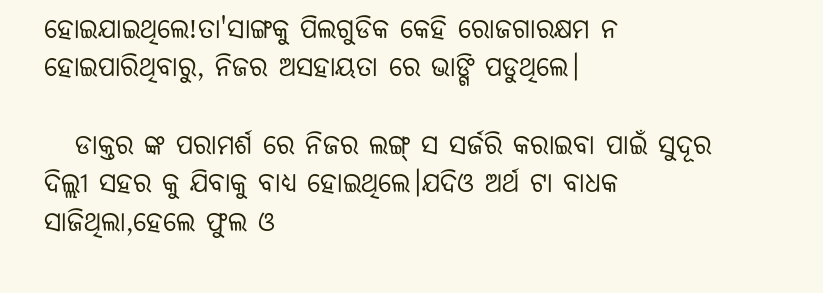ହୋଇଯାଇଥିଲେ!ତା'ସାଙ୍ଗକୁ ପିଲଗୁଡିକ କେହି ରୋଜଗାରକ୍ଷମ ନ ହୋଇପାରିଥିବାରୁ, ନିଜର ଅସହାୟତା ରେ ଭାଙ୍ଗି ପଡୁଥିଲେ।

   ଡାକ୍ତର ଙ୍କ ପରାମର୍ଶ ରେ ନିଜର ଲଙ୍ଗ୍ ସ ସର୍ଜରି କରାଇବା ପାଇଁ ସୁଦୂର ଦିଲ୍ଲୀ ସହର କୁ ଯିବାକୁ ବାଧ୍ୟ ହୋଇଥିଲେ।ଯଦିଓ ଅର୍ଥ ଟା ବାଧକ ସାଜିଥିଲା,ହେଲେ ଫୁଲ ଓ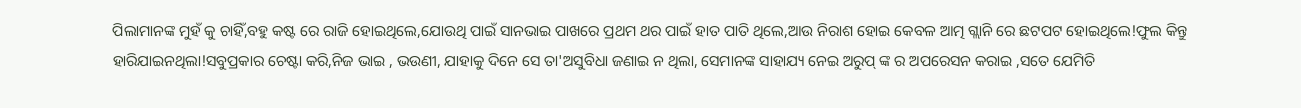ପିଲାମାନଙ୍କ ମୁହଁ କୁ ଚାହିଁ,ବହୁ କଷ୍ଟ ରେ ରାଜି ହୋଇଥିଲେ,ଯୋଉଥି ପାଇଁ ସାନଭାଇ ପାଖରେ ପ୍ରଥମ ଥର ପାଇଁ ହାତ ପାତି ଥିଲେ,ଆଉ ନିରାଶ ହୋଇ କେବଳ ଆତ୍ମ ଗ୍ଲାନି ରେ ଛଟପଟ ହୋଇଥିଲେ!ଫୁଲ କିନ୍ତୁ ହାରିଯାଇନଥିଲା!ସବୁପ୍ରକାର ଚେଷ୍ଟା କରି,ନିଜ ଭାଇ , ଭଉଣୀ, ଯାହାକୁ ଦିନେ ସେ ତା'ଅସୁବିଧା ଜଣାଇ ନ ଥିଲା, ସେମାନଙ୍କ ସାହାଯ୍ୟ ନେଇ ଅରୁପ୍ ଙ୍କ ର ଅପରେସନ କରାଇ ,ସତେ ଯେମିତି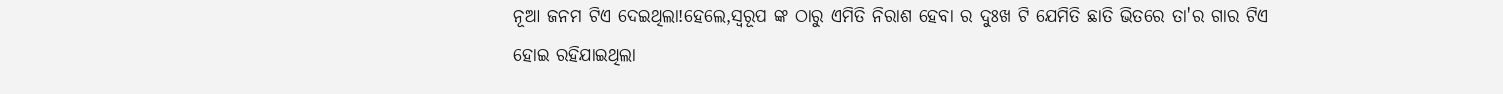ନୂଆ ଜନମ ଟିଏ ଦେଇଥିଲା!ହେଲେ,ସ୍ୱରୂପ ଙ୍କ ଠାରୁ ଏମିତି ନିରାଶ ହେବା ର ଦୁଃଖ ଟି ଯେମିତି ଛାତି ଭିତରେ ତା'ର ଗାର ଟିଏ ହୋଇ ରହିଯାଇଥିଲା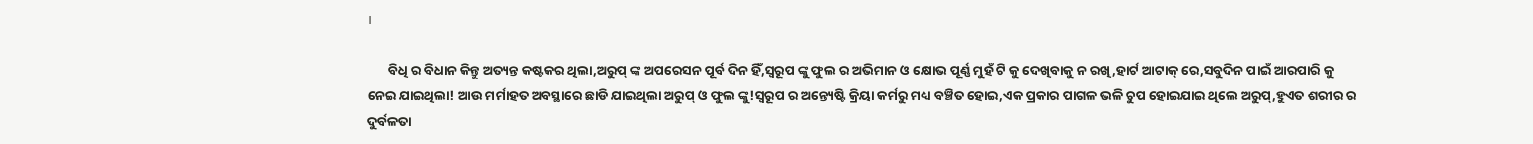।

       ବିଧି ର ବିଧାନ କିନ୍ତୁ ଅତ୍ୟନ୍ତ କଷ୍ଟକର ଥିଲା,ଅରୁପ୍ ଙ୍କ ଅପରେସନ ପୂର୍ବ ଦିନ ହିଁ,ସ୍ୱରୂପ ଙ୍କୁ ଫୁଲ ର ଅଭିମାନ ଓ କ୍ଷୋଭ ପୂର୍ଣ୍ଣ ମୁହଁ ଟି କୁ ଦେଖିବାକୁ ନ ରଖି,ହାର୍ଟ ଆଟାକ୍ ରେ,ସବୁଦିନ ପାଇଁ ଆରପାରି କୁ ନେଇ ଯାଇଥିଲା! ଆଉ ମର୍ମାହତ ଅବସ୍ଥାରେ ଛାଡି ଯାଇଥିଲା ଅରୁପ୍ ଓ ଫୁଲ ଙ୍କୁ!ସ୍ୱରୂପ ର ଅନ୍ତ୍ୟେଷ୍ଟି କ୍ରିୟା କର୍ମରୁ ମଧ୍ୟ ବଞ୍ଚିତ ହୋଇ,ଏକ ପ୍ରକାର ପାଗଳ ଭଳି ଚୁପ ହୋଇଯାଇ ଥିଲେ ଅରୁପ୍,ହୁଏତ ଶରୀର ର ଦୁର୍ବଳତା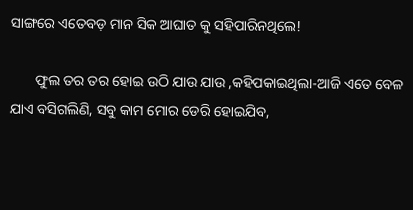ସାଙ୍ଗରେ ଏତେବଡ଼ ମାନ ସିକ ଆଘାତ କୁ ସହିପାରିନଥିଲେ!

       ଫୁଲ ତର ତର ହୋଇ ଉଠି ଯାଉ ଯାଉ ,କହିପକାଇଥିଲା-ଆଜି ଏତେ ବେଳ ଯାଏ ବସିଗଲିଣି, ସବୁ କାମ ମୋର ଡେରି ହୋଇଯିବ,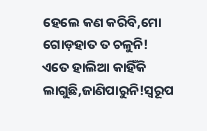ହେଲେ କଣ କରିବି,ମୋ ଗୋଡ଼ହାତ ତ ଚଳୁନି! ଏତେ ହାଲିଆ କାହିଁକି ଲାଗୁଛି,ଜାଣିପାରୁନି!ସ୍ୱରୂପ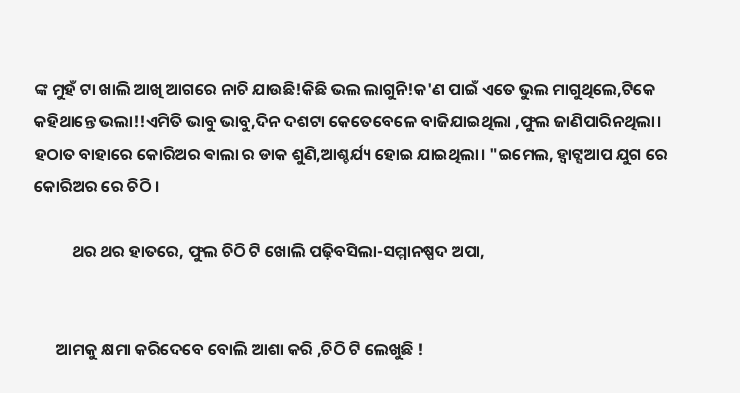ଙ୍କ ମୁହଁ ଟା ଖାଲି ଆଖି ଆଗରେ ନାଚି ଯାଉଛି!କିଛି ଭଲ ଲାଗୁନି!କ'ଣ ପାଇଁ ଏତେ ଭୁଲ ମାଗୁଥିଲେ,ଟିକେ କହିଥାନ୍ତେ ଭଲା!!ଏମିତି ଭାବୁ ଭାବୁ,ଦିନ ଦଶଟା କେତେବେଳେ ବାଜିଯାଇଥିଲା ,ଫୁଲ ଜାଣିପାରିନଥିଲା। ହଠାତ ବାହାରେ କୋରିଅର ଵାଲା ର ଡାକ ଶୁଣି,ଆଶ୍ଚର୍ଯ୍ୟ ହୋଇ ଯାଇଥିଲା। "ଇମେଲ, ହ୍ଵାଟ୍ସଆପ ଯୁଗ ରେ କୋରିଅର ରେ ଚିଠି ।

          ଥର ଥର ହାତରେ, ଫୁଲ ଚିଠି ଟି ଖୋଲି ପଢ଼ିବସିଲା-ସମ୍ମାନଷ୍ପଦ ଅପା,


      ଆମକୁ କ୍ଷମା କରିଦେବେ ବୋଲି ଆଶା କରି ,ଚିଠି ଟି ଲେଖୁଛି !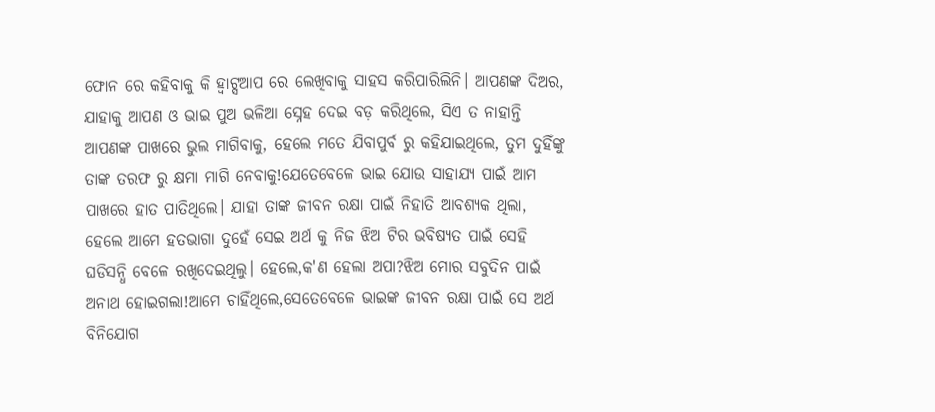ଫୋନ ରେ କହିବାକୁ କି ହ୍ଵାଟ୍ସଆପ ରେ ଲେଖିବାକୁ ସାହସ କରିପାରିଲିନି। ଆପଣଙ୍କ ଦିଅର, ଯାହାକୁ ଆପଣ ଓ ଭାଇ ପୁଅ ଭଳିଆ ସ୍ନେହ ଦେଇ ବଡ଼ କରିଥିଲେ, ସିଏ ତ ନାହାନ୍ତି ଆପଣଙ୍କ ପାଖରେ ଭୁଲ ମାଗିବାକୁ, ହେଲେ ମତେ ଯିବାପୁର୍ବ ରୁ କହିଯାଇଥିଲେ, ତୁମ ଦୁହିଁଙ୍କୁ ତାଙ୍କ ତରଫ ରୁ କ୍ଷମା ମାଗି ନେବାକୁ!ଯେତେବେଳେ ଭାଇ ଯୋଉ ସାହାଯ୍ୟ ପାଇଁ ଆମ ପାଖରେ ହାତ ପାତିଥିଲେ। ଯାହା ତାଙ୍କ ଜୀବନ ରକ୍ଷା ପାଇଁ ନିହାତି ଆବଶ୍ୟକ ଥିଲା, ହେଲେ ଆମେ ହତଭାଗା ଦୁହେଁ ସେଇ ଅର୍ଥ କୁ ନିଜ ଝିଅ ଟିର ଭବିଷ୍ୟତ ପାଇଁ ସେହି ଘଡିସନ୍ଧି ବେଳେ ରଖିଦେଇଥିଲୁ। ହେଲେ,କ'ଣ ହେଲା ଅପା?ଝିଅ ମୋର ସବୁଦିନ ପାଇଁ ଅନାଥ ହୋଇଗଲା!ଆମେ ଚାହିଁଥିଲେ,ସେତେବେଳେ ଭାଇଙ୍କ ଜୀବନ ରକ୍ଷା ପାଇଁ ସେ ଅର୍ଥ ବିନିଯୋଗ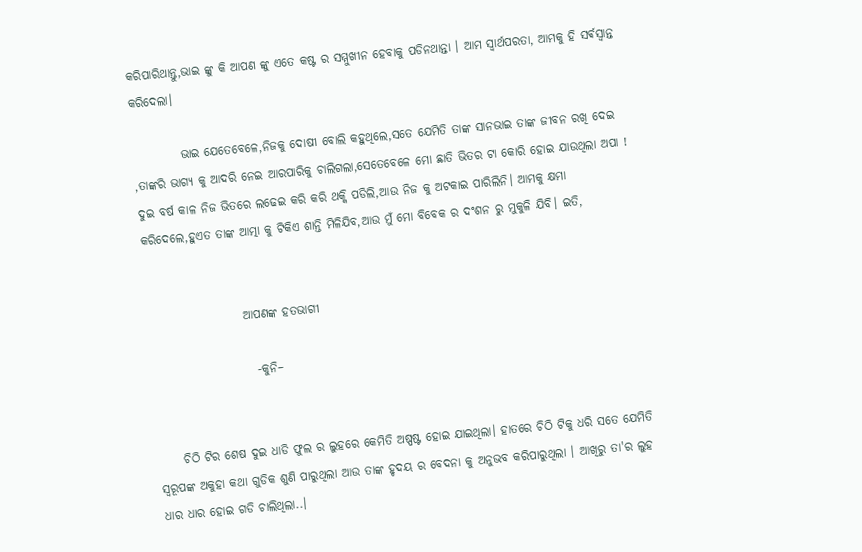କରିପାରିଥାନ୍ତୁ,ଭାଇ ଙ୍କୁ କି ଆପଣ ଙ୍କୁ ଏତେ କଷ୍ଟ ର ସମ୍ମୁଖୀନ ହେବାକୁ ପଡିନଥାନ୍ତା । ଆମ ସ୍ୱାର୍ଥପରତା, ଆମକୁ ହି ସର୍ଵସ୍ୱାନ୍ତ କରିଦେଲା।

          ଭାଇ ଯେତେବେଳେ,ନିଜକୁ ଦୋଷୀ ବୋଲି କହୁଥିଲେ,ସତେ ଯେମିତି ତାଙ୍କ ସାନଭାଇ ତାଙ୍କ ଜୀବନ ରଖି ଦେଇ ,ତାଙ୍କରି ଭାଗ୍ୟ କୁ ଆଦରି ନେଇ ଆରପାରିକୁ ଚାଲିଗଲା,ସେତେବେଳେ ମୋ ଛାତି ଭିତର ଟା କୋରି ହୋଇ ଯାଉଥିଲା ଅପା ! ଦୁଇ ବର୍ଷ କାଳ ନିଜ ଭିତରେ ଲଢେଇ କରି କରି ଥକ୍କି ପଡିଲି,ଆଉ ନିଜ କୁ ଅଟକାଇ ପାରିଲିନି। ଆମକୁ କ୍ଷମା କରିଦେଲେ,ହୁଏତ ତାଙ୍କ ଆତ୍ମା କୁ ଟିକିଏ ଶାନ୍ତି ମିଳିଯିବ,ଆଉ ମୁଁ ମୋ ବିବେକ ର ଦଂଶନ ରୁ ମୁକୁଳି ଯିବି। ଇତି,


                    ଆପଣଙ୍କ ହତଭାଗୀ

                      -କୁନି–


     ଚିଠି ଟିର ଶେଷ ଦୁଇ ଧାଡି ଫୁଲ ର ଲୁହରେ କେମିତି ଅଷ୍ପଷ୍ଟ ହୋଇ ଯାଇଥିଲା। ହାତରେ ଚିଠି ଟିକୁ ଧରି ସତେ ଯେମିତି ସ୍ୱରୂପଙ୍କ ଅକୁହା କଥା ଗୁଡିକ ଶୁଣି ପାରୁଥିଲା ଆଉ ତାଙ୍କ ହୃଦୟ ର ବେଦନା କୁ ଅନୁଭବ କରିପାରୁଥିଲା । ଆଖିରୁ ତା'ର ଲୁହ ଧାର ଧାର ହୋଇ ଗଡି ଚାଲିଥିଲା..।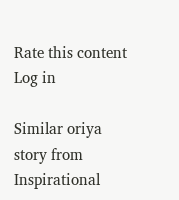Rate this content
Log in

Similar oriya story from Inspirational